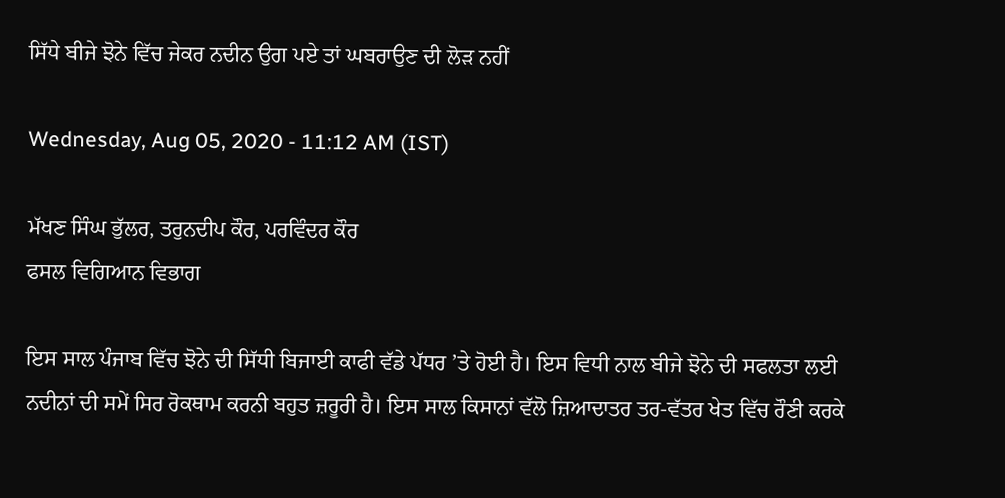ਸਿੱਧੇ ਬੀਜੇ ਝੋਨੇ ਵਿੱਚ ਜੇਕਰ ਨਦੀਨ ਉਗ ਪਏ ਤਾਂ ਘਬਰਾਉਣ ਦੀ ਲੋੜ ਨਹੀਂ

Wednesday, Aug 05, 2020 - 11:12 AM (IST)

ਮੱਖਣ ਸਿੰਘ ਭੁੱਲਰ, ਤਰੁਨਦੀਪ ਕੌਰ, ਪਰਵਿੰਦਰ ਕੌਰ
ਫਸਲ ਵਿਗਿਆਨ ਵਿਭਾਗ

ਇਸ ਸਾਲ ਪੰਜਾਬ ਵਿੱਚ ਝੋਨੇ ਦੀ ਸਿੱਧੀ ਬਿਜਾਈ ਕਾਫੀ ਵੱਡੇ ਪੱਧਰ ’ਤੇ ਹੋਈ ਹੈ। ਇਸ ਵਿਧੀ ਨਾਲ ਬੀਜੇ ਝੋਨੇ ਦੀ ਸਫਲਤਾ ਲਈ ਨਦੀਨਾਂ ਦੀ ਸਮੇਂ ਸਿਰ ਰੋਕਥਾਮ ਕਰਨੀ ਬਹੁਤ ਜ਼ਰੂਰੀ ਹੈ। ਇਸ ਸਾਲ ਕਿਸਾਨਾਂ ਵੱਲੋ ਜ਼ਿਆਦਾਤਰ ਤਰ-ਵੱਤਰ ਖੇਤ ਵਿੱਚ ਰੌਣੀ ਕਰਕੇ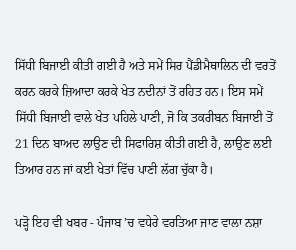ਸਿੱਧੀ ਬਿਜਾਈ ਕੀਤੀ ਗਈ ਹੈ ਅਤੇ ਸਮੇਂ ਸਿਰ ਪੈਂਡੀਮੈਥਾਲਿਨ ਦੀ ਵਰਤੋਂ ਕਰਨ ਕਰਕੇ ਜ਼ਿਆਦਾ ਕਰਕੇ ਖੇਤ ਨਦੀਨਾਂ ਤੋਂ ਰਹਿਤ ਹਨ। ਇਸ ਸਮੇਂ ਸਿੱਧੀ ਬਿਜਾਈ ਵਾਲੇ ਖੇਤ ਪਹਿਲੇ ਪਾਣੀ, ਜੋ ਕਿ ਤਕਰੀਬਨ ਬਿਜਾਈ ਤੋਂ 21 ਦਿਨ ਬਾਅਦ ਲਾਉਣ ਦੀ ਸਿਫਾਰਿਸ਼ ਕੀਤੀ ਗਈ ਹੈ, ਲਾਉਣ ਲਈ ਤਿਆਰ ਹਨ ਜਾਂ ਕਈ ਖੇਤਾਂ ਵਿੱਚ ਪਾਣੀ ਲੱਗ ਚੁੱਕਾ ਹੈ।

ਪੜ੍ਹੋ ਇਹ ਵੀ ਖਬਰ - ਪੰਜਾਬ ’ਚ ਵਧੇਰੇ ਵਰਤਿਆ ਜਾਣ ਵਾਲਾ ਨਸ਼ਾ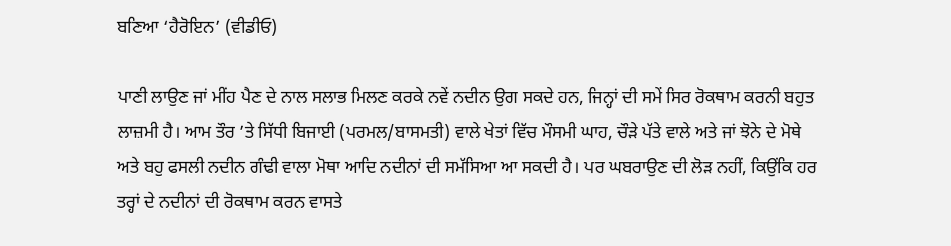ਬਣਿਆ ‘ਹੈਰੋਇਨ’ (ਵੀਡੀਓ)

ਪਾਣੀ ਲਾਉਣ ਜਾਂ ਮੀਂਹ ਪੈਣ ਦੇ ਨਾਲ ਸਲਾਭ ਮਿਲਣ ਕਰਕੇ ਨਵੇਂ ਨਦੀਨ ਉਗ ਸਕਦੇ ਹਨ, ਜਿਨ੍ਹਾਂ ਦੀ ਸਮੇਂ ਸਿਰ ਰੋਕਥਾਮ ਕਰਨੀ ਬਹੁਤ ਲਾਜ਼ਮੀ ਹੈ। ਆਮ ਤੌਰ ’ਤੇ ਸਿੱਧੀ ਬਿਜਾਈ (ਪਰਮਲ/ਬਾਸਮਤੀ) ਵਾਲੇ ਖੇਤਾਂ ਵਿੱਚ ਮੌਸਮੀ ਘਾਹ, ਚੌੜੇ ਪੱਤੇ ਵਾਲੇ ਅਤੇ ਜਾਂ ਝੋਨੇ ਦੇ ਮੋਥੇ ਅਤੇ ਬਹੁ ਫਸਲੀ ਨਦੀਨ ਗੰਢੀ ਵਾਲਾ ਮੋਥਾ ਆਦਿ ਨਦੀਨਾਂ ਦੀ ਸਮੱਸਿਆ ਆ ਸਕਦੀ ਹੈ। ਪਰ ਘਬਰਾਉਣ ਦੀ ਲੋੜ ਨਹੀਂ, ਕਿਉਂਕਿ ਹਰ ਤਰ੍ਹਾਂ ਦੇ ਨਦੀਨਾਂ ਦੀ ਰੋਕਥਾਮ ਕਰਨ ਵਾਸਤੇ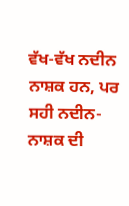ਵੱਖ-ਵੱਖ ਨਦੀਨ ਨਾਸ਼ਕ ਹਨ, ਪਰ ਸਹੀ ਨਦੀਨ-ਨਾਸ਼ਕ ਦੀ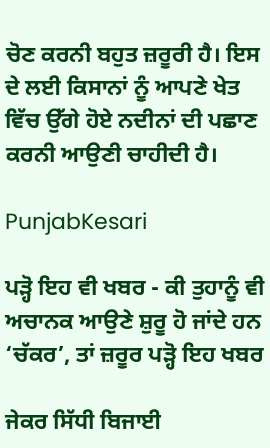ਚੋਣ ਕਰਨੀ ਬਹੁਤ ਜ਼ਰੂਰੀ ਹੈ। ਇਸ ਦੇ ਲਈ ਕਿਸਾਨਾਂ ਨੂੰ ਆਪਣੇ ਖੇਤ ਵਿੱਚ ਉੱਗੇ ਹੋਏ ਨਦੀਨਾਂ ਦੀ ਪਛਾਣ ਕਰਨੀ ਆਉਣੀ ਚਾਹੀਦੀ ਹੈ।

PunjabKesari

ਪੜ੍ਹੋ ਇਹ ਵੀ ਖਬਰ - ਕੀ ਤੁਹਾਨੂੰ ਵੀ ਅਚਾਨਕ ਆਉਣੇ ਸ਼ੁਰੂ ਹੋ ਜਾਂਦੇ ਹਨ ‘ਚੱਕਰ’, ਤਾਂ ਜ਼ਰੂਰ ਪੜ੍ਹੋ ਇਹ ਖਬਰ

ਜੇਕਰ ਸਿੱਧੀ ਬਿਜਾਈ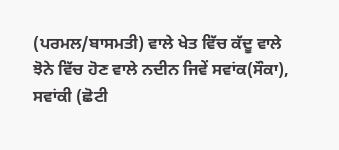(ਪਰਮਲ/ਬਾਸਮਤੀ) ਵਾਲੇ ਖੇਤ ਵਿੱਚ ਕੱਦੂ ਵਾਲੇ ਝੋਨੇ ਵਿੱਚ ਹੋਣ ਵਾਲੇ ਨਦੀਨ ਜਿਵੇਂ ਸਵਾਂਕ(ਸੌਕਾ), ਸਵਾਂਕੀ (ਛੋਟੀ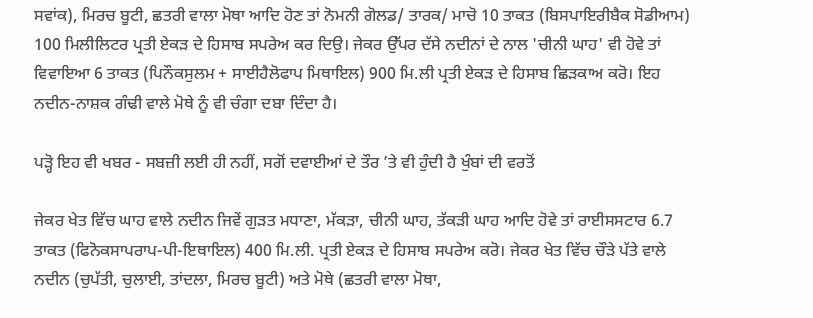ਸਵਾਂਕ), ਮਿਰਚ ਬੂਟੀ, ਛਤਰੀ ਵਾਲਾ ਮੋਥਾ ਆਦਿ ਹੋਣ ਤਾਂ ਨੋਮਨੀ ਗੋਲਡ/ ਤਾਰਕ/ ਮਾਚੋ 10 ਤਾਕਤ (ਬਿਸਪਾਇਰੀਬੈਕ ਸੋਡੀਆਮ) 100 ਮਿਲੀਲਿਟਰ ਪ੍ਰਤੀ ਏਕੜ ਦੇ ਹਿਸਾਬ ਸਪਰੇਅ ਕਰ ਦਿਉ। ਜੇਕਰ ਉੱਪਰ ਦੱਸੇ ਨਦੀਨਾਂ ਦੇ ਨਾਲ 'ਚੀਨੀ ਘਾਹ' ਵੀ ਹੋਵੇ ਤਾਂ  ਵਿਵਾਇਆ 6 ਤਾਕਤ (ਪਿਨੌਕਸੁਲਮ + ਸਾਈਹੈਲੋਫਾਪ ਮਿਥਾਇਲ) 900 ਮਿ.ਲੀ ਪ੍ਰਤੀ ਏਕੜ ਦੇ ਹਿਸਾਬ ਛਿੜਕਾਅ ਕਰੋ। ਇਹ ਨਦੀਨ-ਨਾਸ਼ਕ ਗੰਢੀ ਵਾਲੇ ਮੋਥੇ ਨੂੰ ਵੀ ਚੰਗਾ ਦਬਾ ਦਿੰਦਾ ਹੈ।

ਪੜ੍ਹੋ ਇਹ ਵੀ ਖਬਰ - ਸਬਜ਼ੀ ਲਈ ਹੀ ਨਹੀਂ, ਸਗੋਂ ਦਵਾਈਆਂ ਦੇ ਤੌਰ ’ਤੇ ਵੀ ਹੁੰਦੀ ਹੈ ਖੁੰਬਾਂ ਦੀ ਵਰਤੋਂ

ਜੇਕਰ ਖੇਤ ਵਿੱਚ ਘਾਹ ਵਾਲੇ ਨਦੀਨ ਜਿਵੇਂ ਗੁੜਤ ਮਧਾਣਾ, ਮੱਕੜਾ, ਚੀਨੀ ਘਾਹ, ਤੱਕੜੀ ਘਾਹ ਆਦਿ ਹੋਵੇ ਤਾਂ ਰਾਈਸਸਟਾਰ 6.7 ਤਾਕਤ (ਫਿਨੋਕਸਾਪਰਾਪ-ਪੀ-ਇਥਾਇਲ) 400 ਮਿ.ਲੀ. ਪ੍ਰਤੀ ਏਕੜ ਦੇ ਹਿਸਾਬ ਸਪਰੇਅ ਕਰੋ। ਜੇਕਰ ਖੇਤ ਵਿੱਚ ਚੌੜੇ ਪੱਤੇ ਵਾਲੇ ਨਦੀਨ (ਚੁਪੱਤੀ, ਚੁਲਾਈ, ਤਾਂਦਲਾ, ਮਿਰਚ ਬੂਟੀ) ਅਤੇ ਮੋਥੇ (ਛਤਰੀ ਵਾਲਾ ਮੋਥਾ,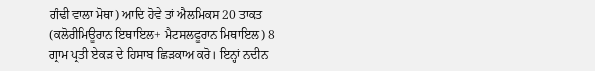ਗੰਢੀ ਵਾਲਾ ਮੋਥਾ) ਆਦਿ ਹੋਵੇ ਤਾਂ ਐਲਮਿਕਸ 20 ਤਾਕਤ (ਕਲੋਰੀਮਿਊਰਾਨ ਇਥਾਇਲ+ ਮੈਟਸਲਫੂਰਾਨ ਮਿਥਾਇਲ) 8 ਗ੍ਰਾਮ ਪ੍ਰਤੀ ਏਕੜ ਦੇ ਹਿਸਾਬ ਛਿੜਕਾਅ ਕਰੋ। ਇਨ੍ਹਾਂ ਨਦੀਨ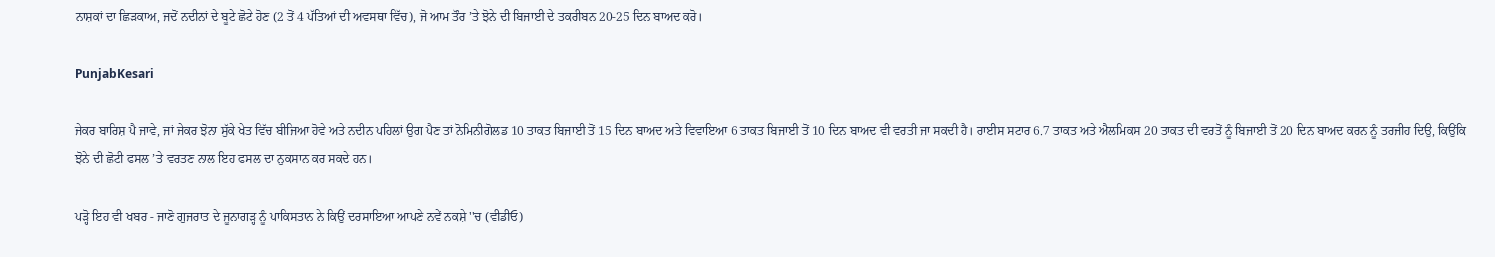ਨਾਸ਼ਕਾਂ ਦਾ ਛਿੜਕਾਅ, ਜਦੋਂ ਨਦੀਨਾਂ ਦੇ ਬੂਟੇ ਛੋਟੇ ਹੋਣ (2 ਤੋਂ 4 ਪੱਤਿਆਂ ਦੀ ਅਵਸਥਾ ਵਿੱਚ), ਜੋ ਆਮ ਤੌਰ ’ਤੇ ਝੋਨੇ ਦੀ ਬਿਜਾਈ ਦੇ ਤਕਰੀਬਨ 20-25 ਦਿਨ ਬਾਅਦ ਕਰੋ।

PunjabKesari

ਜੇਕਰ ਬਾਰਿਸ਼ ਪੈ ਜਾਵੇ, ਜਾਂ ਜੇਕਰ ਝੋਨਾ ਸੁੱਕੇ ਖੇਤ ਵਿੱਚ ਬੀਜਿਆ ਹੋਵੇ ਅਤੇ ਨਦੀਨ ਪਹਿਲਾਂ ਉਗ ਪੈਣ ਤਾਂ ਨੋਮਿਨੀਗੋਲਡ 10 ਤਾਕਤ ਬਿਜਾਈ ਤੋਂ 15 ਦਿਨ ਬਾਅਦ ਅਤੇ ਵਿਵਾਇਆ 6 ਤਾਕਤ ਬਿਜਾਈ ਤੋਂ 10 ਦਿਨ ਬਾਅਦ ਵੀ ਵਰਤੀ ਜਾ ਸਕਦੀ ਹੈ। ਰਾਈਸ ਸਟਾਰ 6.7 ਤਾਕਤ ਅਤੇ ਐਲਮਿਕਸ 20 ਤਾਕਤ ਦੀ ਵਰਤੋਂ ਨੂੰ ਬਿਜਾਈ ਤੋਂ 20 ਦਿਨ ਬਾਅਦ ਕਰਨ ਨੂੰ ਤਰਜੀਹ ਦਿਉ, ਕਿਉਂਕਿ ਝੋਨੇ ਦੀ ਛੋਟੀ ਫਸਲ ’ਤੇ ਵਰਤਣ ਨਾਲ ਇਹ ਫਸਲ ਦਾ ਨੁਕਸਾਨ ਕਰ ਸਕਦੇ ਹਨ।

ਪੜ੍ਹੋ ਇਹ ਵੀ ਖਬਰ - ਜਾਣੋ ਗੁਜਰਾਤ ਦੇ ਜੂਨਾਗੜ੍ਹ ਨੂੰ ਪਾਕਿਸਤਾਨ ਨੇ ਕਿਉਂ ਦਰਸਾਇਆ ਆਪਣੇ ਨਵੇਂ ਨਕਸ਼ੇ ''ਚ (ਵੀਡੀਓ)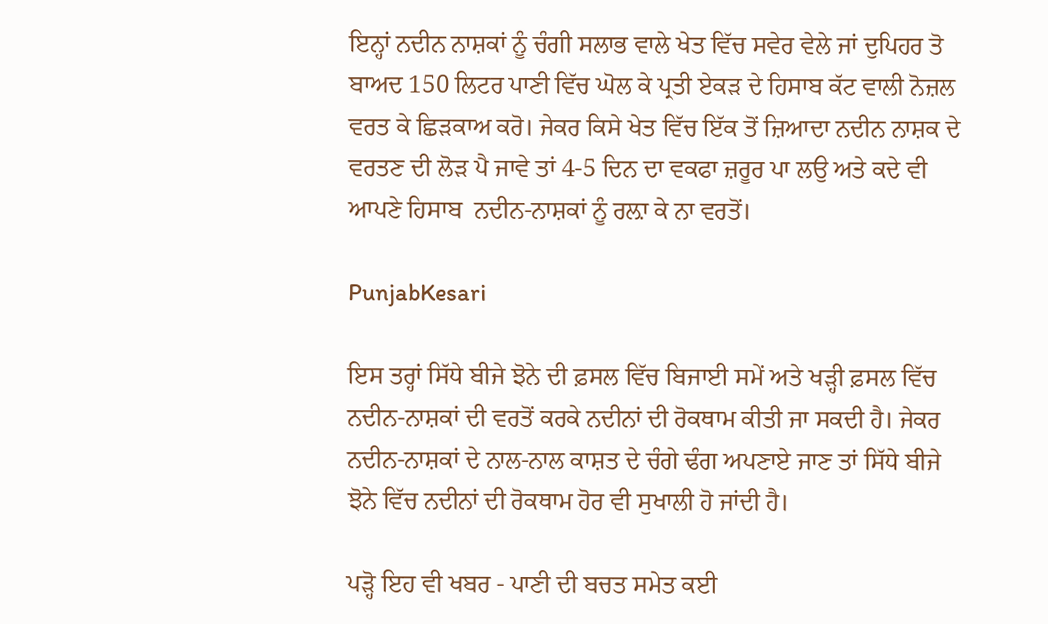ਇਨ੍ਹਾਂ ਨਦੀਨ ਨਾਸ਼ਕਾਂ ਨੂੰ ਚੰਗੀ ਸਲਾਭ ਵਾਲੇ ਖੇਤ ਵਿੱਚ ਸਵੇਰ ਵੇਲੇ ਜਾਂ ਦੁਪਿਹਰ ਤੋ ਬਾਅਦ 150 ਲਿਟਰ ਪਾਣੀ ਵਿੱਚ ਘੋਲ ਕੇ ਪ੍ਰਤੀ ਏਕੜ ਦੇ ਹਿਸਾਬ ਕੱਟ ਵਾਲੀ ਨੋਜ਼ਲ ਵਰਤ ਕੇ ਛਿੜਕਾਅ ਕਰੋ। ਜੇਕਰ ਕਿਸੇ ਖੇਤ ਵਿੱਚ ਇੱਕ ਤੋਂ ਜ਼ਿਆਦਾ ਨਦੀਨ ਨਾਸ਼ਕ ਦੇ ਵਰਤਣ ਦੀ ਲੋੜ ਪੈ ਜਾਵੇ ਤਾਂ 4-5 ਦਿਨ ਦਾ ਵਕਫਾ ਜ਼ਰੂਰ ਪਾ ਲਉ ਅਤੇ ਕਦੇ ਵੀ ਆਪਣੇ ਹਿਸਾਬ  ਨਦੀਨ-ਨਾਸ਼ਕਾਂ ਨੂੰ ਰਲ਼ਾ ਕੇ ਨਾ ਵਰਤੋਂ।

PunjabKesari

ਇਸ ਤਰ੍ਹਾਂ ਸਿੱਧੇ ਬੀਜੇ ਝੋਨੇ ਦੀ ਫ਼ਸਲ ਵਿੱਚ ਬਿਜਾਈ ਸਮੇਂ ਅਤੇ ਖੜ੍ਹੀ ਫ਼ਸਲ ਵਿੱਚ ਨਦੀਨ-ਨਾਸ਼ਕਾਂ ਦੀ ਵਰਤੋਂ ਕਰਕੇ ਨਦੀਨਾਂ ਦੀ ਰੋਕਥਾਮ ਕੀਤੀ ਜਾ ਸਕਦੀ ਹੈ। ਜੇਕਰ ਨਦੀਨ-ਨਾਸ਼ਕਾਂ ਦੇ ਨਾਲ-ਨਾਲ ਕਾਸ਼ਤ ਦੇ ਚੰਗੇ ਢੰਗ ਅਪਣਾਏ ਜਾਣ ਤਾਂ ਸਿੱਧੇ ਬੀਜੇ ਝੋਨੇ ਵਿੱਚ ਨਦੀਨਾਂ ਦੀ ਰੋਕਥਾਮ ਹੋਰ ਵੀ ਸੁਖਾਲੀ ਹੋ ਜਾਂਦੀ ਹੈ।

ਪੜ੍ਹੋ ਇਹ ਵੀ ਖਬਰ - ਪਾਣੀ ਦੀ ਬਚਤ ਸਮੇਤ ਕਈ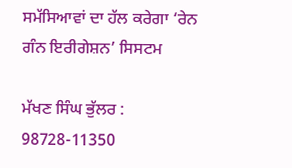ਸਮੱਸਿਆਵਾਂ ਦਾ ਹੱਲ ਕਰੇਗਾ ‘ਰੇਨ ਗੰਨ ਇਰੀਗੇਸ਼ਨ’ ਸਿਸਟਮ

ਮੱਖਣ ਸਿੰਘ ਭੁੱਲਰ :
98728-11350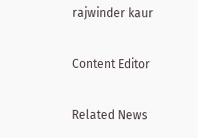rajwinder kaur

Content Editor

Related News